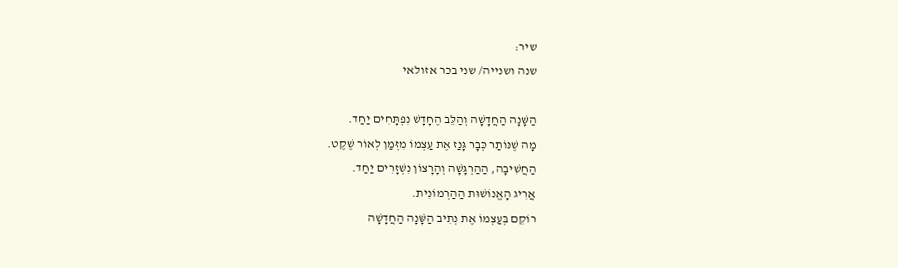שיר:
שנה ושנייה/ שני בכר אזולאי

הַשָּׁנָה הַחֲדָשָׁה וְהַלֵּב הֶחָדָשׁ נִפְתָּחִים יַחַד.
מָה שֶׁנּוֹתַר כְּבָר גָּנַז אֶת עַצְמוֹ מִזְּמַן לְאוֹר שֶׁקֶט.
הַחֲשִׁיבָה, הַהַרְגָּשָׁה וְהָרָצוֹן נִשְׁזָרִים יַחַד.
אֲרִיג הָאֱנוֹשׁוּת הַהַרְמוֹנִית.
רוֹקֵם בְּעַצְמוֹ אֶת נְתִיב הַשָּׁנָה הַחֲדָשָׁה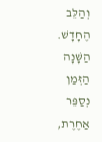וְהַלֵּב הֶחָדָשׁ.
הַשָּׁנָה הַזְּמַן נְסַפֵּר אַחֶרֶת,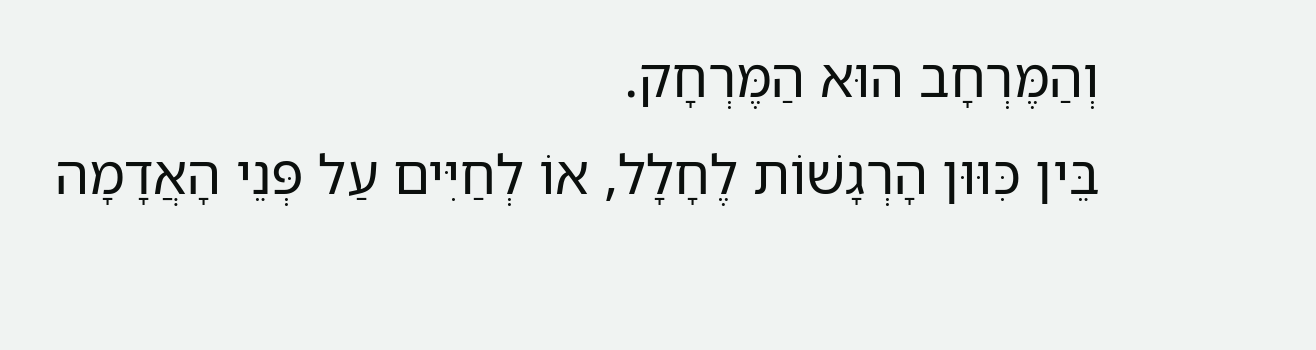וְהַמֶּרְחָב הוּא הַמֶּרְחָק.
בֵּין כִּוּוּן הָרְגָשׁוֹת לֶחָלָל, אוֹ לְחַיִּים עַל פְּנֵי הָאֲדָמָה